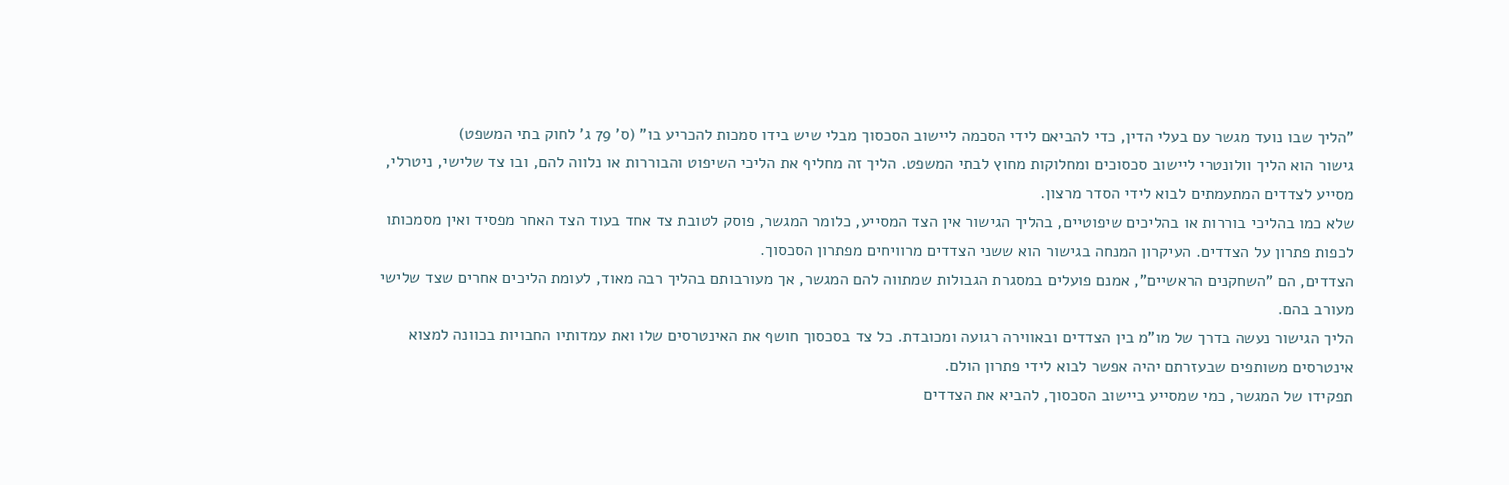"הליך שבו נועד מגשר עם בעלי הדין, כדי להביאם לידי הסכמה ליישוב הסכסוך מבלי שיש בידו סמכות להכריע בו" (ס' 79 ג' לחוק בתי המשפט)
גישור הוא הליך וולונטרי ליישוב סכסוכים ומחלוקות מחוץ לבתי המשפט. הליך זה מחליף את הליכי השיפוט והבוררות או נלווה להם, ובו צד שלישי, ניטרלי, מסייע לצדדים המתעמתים לבוא לידי הסדר מרצון.
שלא כמו בהליכי בוררות או בהליכים שיפוטיים, בהליך הגישור אין הצד המסייע, כלומר המגשר, פוסק לטובת צד אחד בעוד הצד האחר מפסיד ואין מסמכותו לכפות פתרון על הצדדים. העיקרון המנחה בגישור הוא ששני הצדדים מרוויחים מפתרון הסכסוך.
הצדדים, הם "השחקנים הראשיים", אמנם פועלים במסגרת הגבולות שמתווה להם המגשר, אך מעורבותם בהליך רבה מאוד, לעומת הליכים אחרים שצד שלישי מעורב בהם.
הליך הגישור נעשה בדרך של מו"מ בין הצדדים ובאווירה רגועה ומכובדת. כל צד בסכסוך חושף את האינטרסים שלו ואת עמדותיו החבויות בכוונה למצוא אינטרסים משותפים שבעזרתם יהיה אפשר לבוא לידי פתרון הולם.
תפקידו של המגשר, כמי שמסייע ביישוב הסכסוך, להביא את הצדדים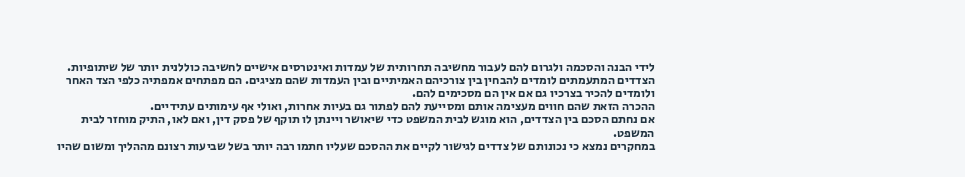לידי הבנה והסכמה ולגרום להם לעבור מחשיבה תחרותית של עמדות ואינטרסים אישיים לחשיבה כוללנית יותר של שיתופיות. הצדדים המתעמתים לומדים להבחין בין צורכיהם האמיתיים ובין העמדות שהם מציגים. הם מפתחים אמפתיה כלפי הצד האחר ולומדים להכיר בצרכיו גם אם אין הם מסכימים להם.
ההכרה הזאת שהם חווים מעצימה אותם ומסייעת להם לפתור גם בעיות אחרות, ואולי אף עימותים עתידיים.
אם נחתם הסכם בין הצדדים, הוא מוגש לבית המשפט כדי שיאושר ויינתן לו תוקף של פסק דין, ואם לאו, התיק מוחזר לבית המשפט.
במחקרים נמצא כי נכונותם של צדדים לגישור לקיים את ההסכם שעליו חתמו רבה יותר בשל שביעות רצונם מההליך ומשום שהיו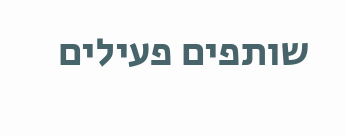שותפים פעילים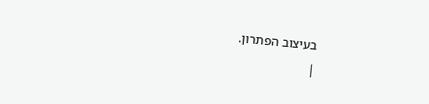בעיצוב הפתרון.
|